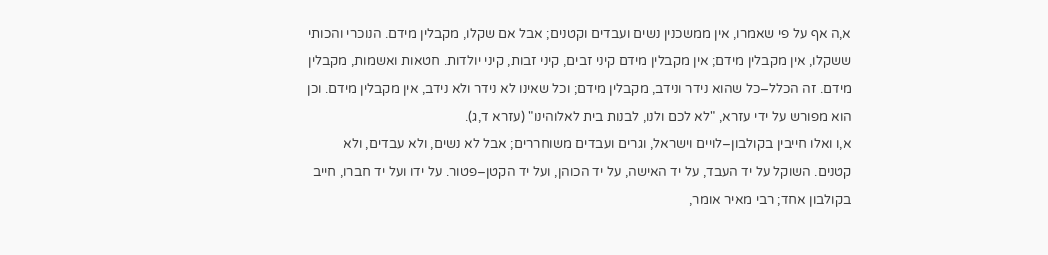א,ה אף על פי שאמרו, אין ממשכנין נשים ועבדים וקטנים; אבל אם שקלו, מקבלין מידם. הנוכרי והכותי ששקלו, אין מקבלין מידם; אין מקבלין מידם קיני זבים, קיני זבות, קיני יולדות. חטאות ואשמות, מקבלין מידם. זה הכלל–כל שהוא נידר ונידב, מקבלין מידם; וכל שאינו לא נידר ולא נידב, אין מקבלין מידם. וכן הוא מפורש על ידי עזרא, "לא לכם ולנו, לבנות בית לאלוהינו" (עזרא ד,ג).
א,ו ואלו חייבין בקולבון–לויים וישראל, וגרים ועבדים משוחררים; אבל לא נשים, ולא עבדים, ולא קטנים. השוקל על יד העבד, על יד האישה, על יד הכוהן, ועל יד הקטן–פטור. על ידו ועל יד חברו, חייב בקולבון אחד; רבי מאיר אומר,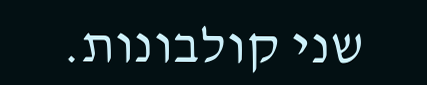שני קולבונות.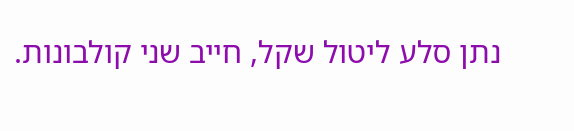נתן סלע ליטול שקל, חייב שני קולבונות.